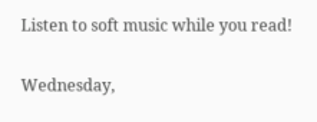Listen to soft music while you read!

Wednesday,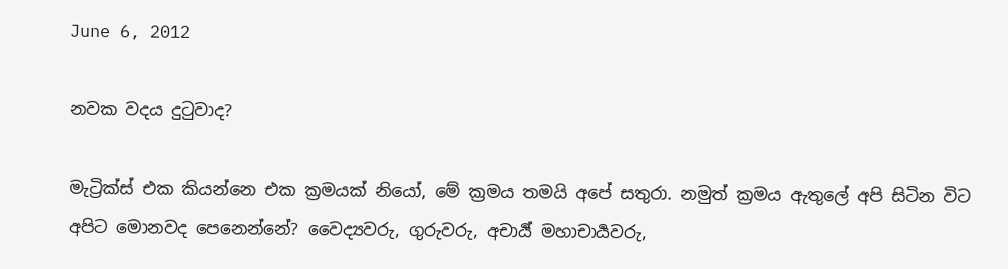June 6, 2012

නවක වදය දුටුවාද?

මැට්‍රික්ස් එක කියන්නෙ එක ක්‍රමයක් නියෝ, මේ ක්‍රමය තමයි අපේ සතුරා. නමුත් ක්‍රමය ඇතුලේ අපි සිටින විට අපිට මොනවද පෙනෙන්නේ? වෛද්‍යවරු, ගුරුවරු, අචාර්‍ය් මහාචාර්‍යවරු,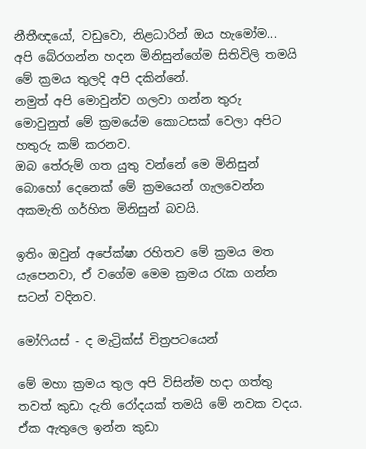නීතීඥයෝ, වඩුවො, නිළධාරින් ඔය හැමෝම...
අපි බේරගන්න හදන මිනිසුන්ගේම සිතිවිලි තමයි මේ ක්‍රමය තුලදි අපි දකින්නේ.
නමුත් අපි මොවුන්ව ගලවා ගන්න තුරු මොවුනුත් මේ ක්‍රමයේම කොටසක් වෙලා අපිට හතුරු කම් කරනව.
ඔබ තේරුම් ගත යුතු වන්නේ මෙ මිනිසුන් බොහෝ දෙනෙක් මේ ක්‍රමයෙන් ගැලවෙන්න අකමැති ගර්හිත මිනිසුන් බවයි.

ඉතිං ඔවුන් අපේක්ෂා රහිතව මේ ක්‍රමය මත යැපෙනවා, ඒ වගේම මෙම ක්‍රමය රැක ගන්න සටන් වදිනව.

මෝෆියස් - ද මැට්‍රික්ස් චිත්‍රපටයෙන්

මේ මහා ක්‍රමය තුල අපි විසින්ම හදා ගත්තු තවත් කුඩා දැති රෝදයක් තමයි මේ නවක වදය. ඒක ඇතුලෙ ඉන්න කුඩා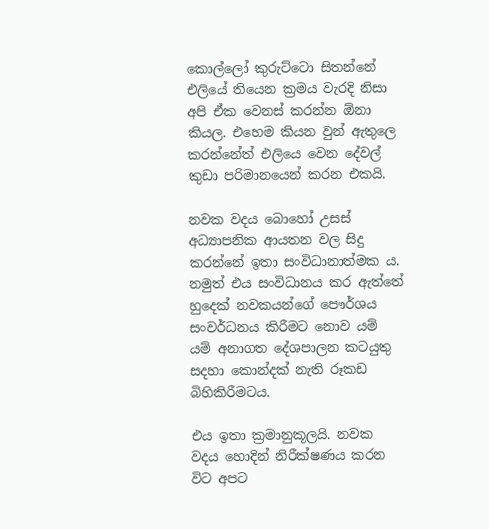කොල්ලෝ කුරුට්ටො සිතන්නේ එලියේ තියෙන ක්‍රමය වැරදි නිසා අපි ඒක වෙනස් කරන්න ඕනා කියල. එහෙම කියන වුන් ඇතුලෙ කරන්නේත් එලියෙ වෙන දේවල් කුඩා පරිමානයෙන් කරන එකයි.

නවක වදය බොහෝ උසස් අධ්‍යාපනික ආයතන වල සිදු කරන්නේ ඉතා සංවිධානාත්මක ය. නමුත් එය සංවිධානය කර ඇත්තේ හුදෙක් නවකයන්ගේ පෞර්ශය සංවර්ධනය කිරීමට නොව යම් යම් අනාගත දේශපාලන කටයුතු සදහා කොන්දක් නැති රූකඩ බිහිකිරීමටය.

එය ඉතා ක්‍රමානුකූලයි. නවක වදය හොදින් නිරීක්ෂණය කරන විට අපට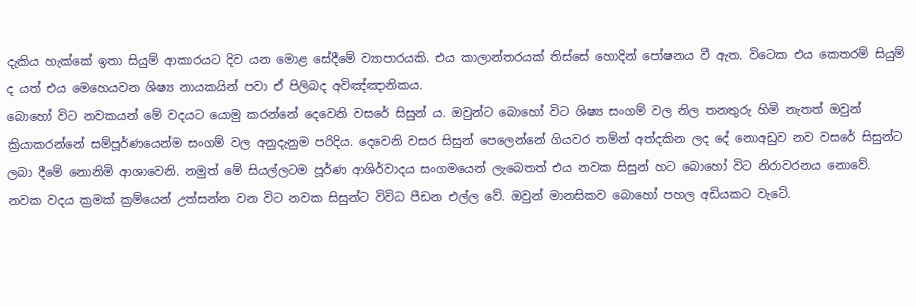දැකිය හැක්කේ ඉතා සියුම් ආකාරයට දිව යන මොළ සේදීමේ ව්‍යාපාරයකි. එය කාලාන්තරයක් තිස්සේ හොදින් පෝෂනය වී ඇත. විටෙක එය කෙතරම් සියුම් ද යත් එය මෙහෙයවන ශිෂ්‍ය නායකයින් පවා ඒ පිලිබද අවිඤ්ඤානිකය.
බොහෝ විට නවකයන් මේ වදයට යොමු කරන්නේ දෙවෙනි වසරේ සිසුන් ය. ඔවුන්ට බොහෝ විට ශිෂ්‍ය සංගම් වල නිල තනතුරු හිමි නැතත් ඔවුන් ක්‍රියාකරන්නේ සම්පූර්ණයෙන්ම සංගම් වල අනුදැනුම පරිදිය. දෙවෙනි වසර සිසුන් පෙලෙන්නේ ගියවර තම්න් අත්දකින ලද දේ නොඅඩුව නව වසරේ සිසුන්ට ලබා දීමේ නොනිමි ආශාවෙනි. නමුත් මේ සියල්ලටම පූර්ණ ආශිර්වාදය සංගමයෙන් ලැබෙතත් එය නවක සිසුන් හට බොහෝ විට නිරාවරනය නොවේ. නවක වදය ක්‍රමක් ක්‍රම්යෙන් උත්සන්න වන විට නවක සිසුන්ට විවිධ පීඩන එල්ල වේ. ඔවුන් මානසිකව බොහෝ පහල අඩියකට වැටේ.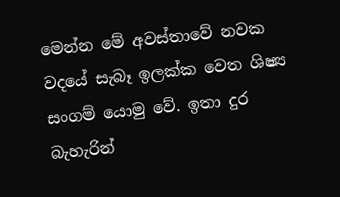මෙන්න මේ අවස්තාවේ නවක වදයේ සැබෑ ඉලක්ක වෙත ශිෂ්‍ය සංගම් යොමු වේ. ඉතා දුර බැහැරින්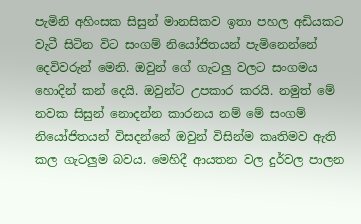පැමිනි අහිංසක සිසුන් මානසිකව ඉතා පහල අඩියකට වැටී සිටින විට සංගම් නියෝජිතයන් පැමිනෙන්නේ දෙවිවරුන් මෙනි. ඔවුන් ගේ ගැටලු වලට සංගමය හොදින් කන් දෙයි. ඔවුන්ට උපකාර කරයි. නමුත් මේ නවක සිසුන් නොදන්න කාරනය නම් මේ සංගම් නියෝජිතයන් විසදන්නේ ඔවුන් විසින්ම කෘතිමව ඇති කල ගැටලුම බවය. මෙහිදී ආයතන වල දුර්වල පාලන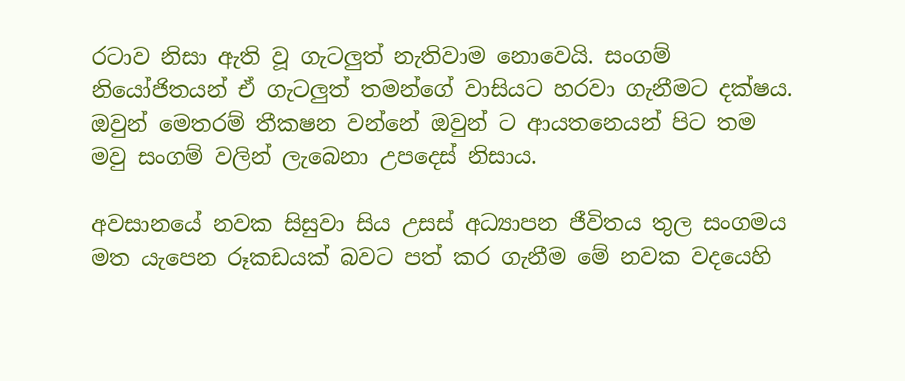රටාව නිසා ඇති වූ ගැටලුත් නැතිවාම නොවෙයි. සංගම් නියෝජිතයන් ඒ ගැටලුත් තමන්ගේ වාසියට හරවා ගැනීමට දක්ෂය. ඔවුන් මෙතරම් තීකෂන වන්නේ ඔවුන් ට ආයතනෙයන් පිට තම මවු සංගම් වලින් ලැබෙනා උපදෙස් නිසාය.

අවසානයේ නවක සිසුවා සිය උසස් අධ්‍යාපන ජීවිතය තුල සංගමය මත යැපෙන රූකඩයක් බවට පත් කර ගැනීම මේ නවක වදයෙහි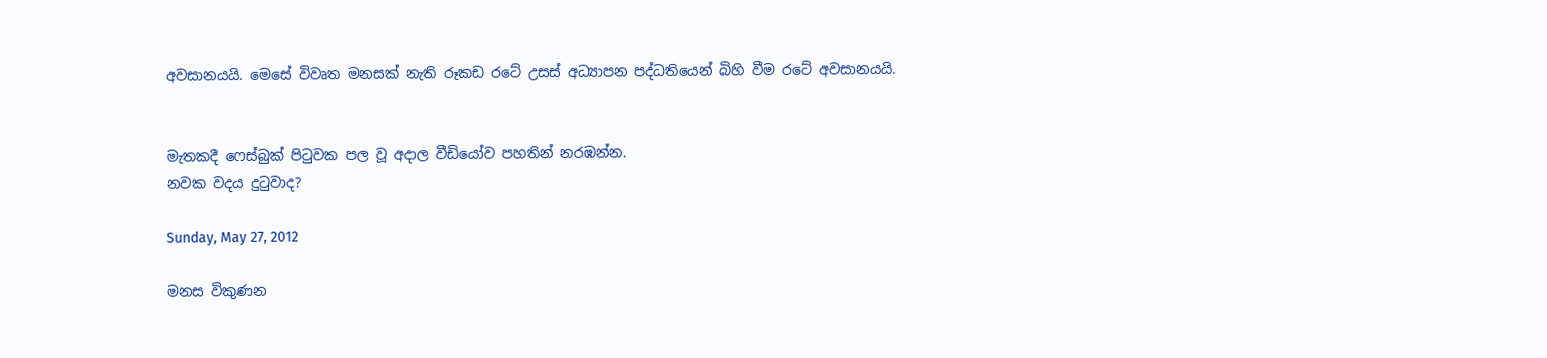අවසානයයි. මෙසේ විවෘත මනසක් නැති රූකඩ රටේ උසස් අධ්‍යාපන පද්ධතියෙන් බිහි වීම රටේ අවසානයයි.


මැතකදී ෆෙස්බුක් පිටුවක පල වූ අදාල වීඩියෝව පහතින් නරඹන්න.
නවක වදය දුටුවාද?

Sunday, May 27, 2012

මනස විකුණන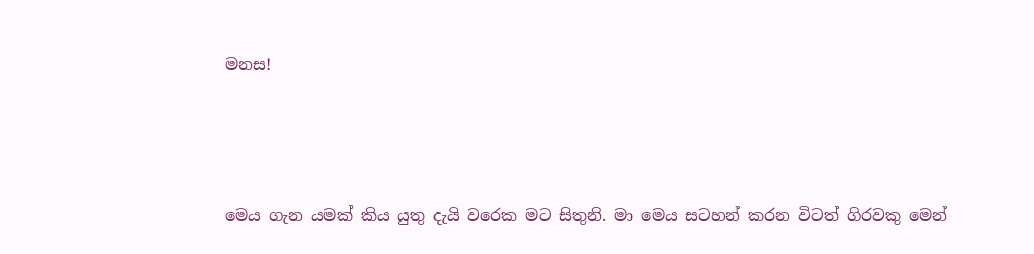මනස!





මෙය ගැන යමක් කිය යුතු දැයි වරෙක මට සිතුනි. මා මෙය සටහන් කරන විටත් ගිරවකු මෙන්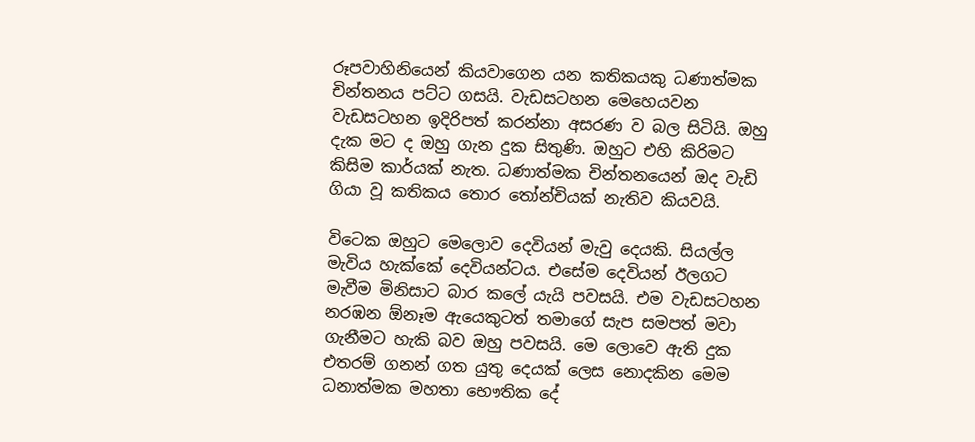රූපවාහිනියෙන් කියවාගෙන යන කතිකයකු ධණාත්මක චින්තනය පට්ට ගසයි. වැඩසටහන මෙහෙයවන වැඩසටහන ඉදිරිපත් කරන්නා අසරණ ව බල සිටියි. ඔහු දැක මට ද ඔහු ගැන දුක සිතුණි. ඔහුට එහි කිරිමට කිසිම කාර්යක් නැත. ධණාත්මක චින්තනයෙන් ඔද වැඩි ගියා වූ කතිකය තොර තෝන්චියක් නැතිව කියවයි.

විටෙක ඔහුට මෙලොව දෙවියන් මැවු දෙයකි. සියල්ල මැවිය හැක්කේ දෙවියන්ටය. එසේම දෙවියන් ඊලගට මැවීම මිනිසාට බාර කලේ යැයි පවසයි. එම වැඩසටහන නරඹන ඕනෑම ඇයෙකුටත් තමාගේ සැප සමපත් මවා ගැනීමට හැකි බව ඔහු පවසයි. මෙ ලොවෙ ඇති දුක එතරම් ගනන් ගත යුතු දෙයක් ලෙස නොදකින මෙම ධනාත්මක මහතා භෞතික දේ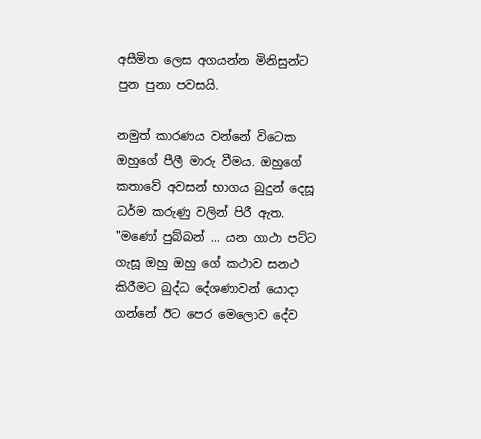අසීමිත ලෙස අගයන්න මිනිසුන්ට පුන පුනා පවසයි.

නමුත් කාරණය වන්නේ විටෙක ඔහුගේ පීලී මාරු වීමය. ඔහුගේ කතාවේ අවසන් භාගය බුදුන් දෙසූ ධර්ම කරුණු වලින් පිරී ඇත. "මණෝ පුබ්බන් ... යන ගාථා පට්ට ගැසූ ඔහු ඔහු ගේ කථාව සනථ කිරීමට බුද්ධ දේශණාවන් යොදා ගන්නේ ඊට පෙර මෙලොව දේව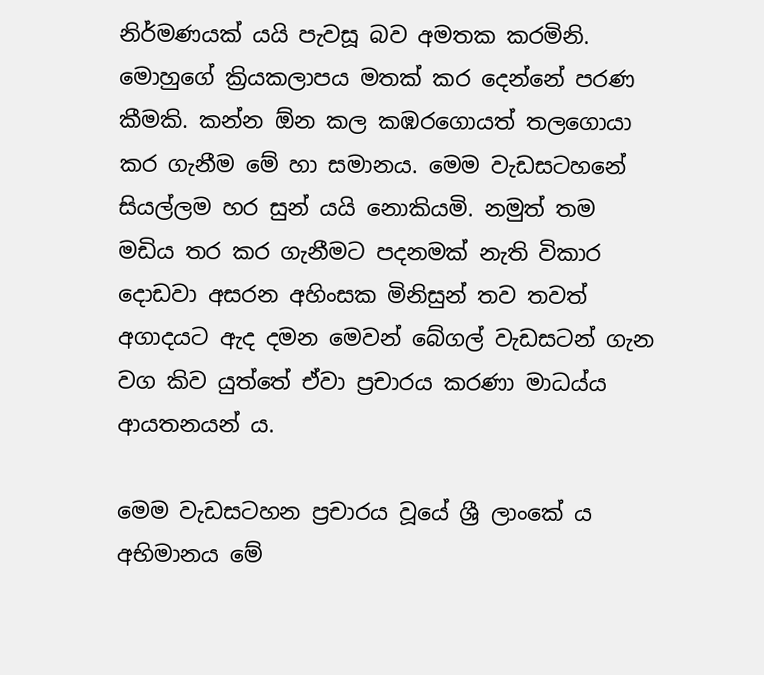නිර්මණයක් යයි පැවසූ බව අමතක කරමිනි. මොහුගේ ක්‍රියකලාපය මතක් කර දෙන්නේ පරණ කීමකි. කන්න ඕන කල කඹරගොයත් තලගොයා කර ගැනීම මේ හා සමානය. මෙම වැඩසටහනේ සියල්ලම හර සුන් යයි නොකියමි. නමුත් තම මඩිය තර කර ගැනීමට පදනමක් නැති විකාර දොඩවා අසරන අහිංසක මිනිසුන් තව තවත් අගාදයට ඇද දමන මෙවන් බේගල් වැඩසටන් ගැන වග කිව යුත්තේ ඒවා ප්‍රචාරය කරණා මාධ‍ය්ය ආයතනයන් ය.

මෙම වැඩසටහන ප්‍රචාරය වූයේ ශ්‍රී ලාංකේ ය අභිමානය මේ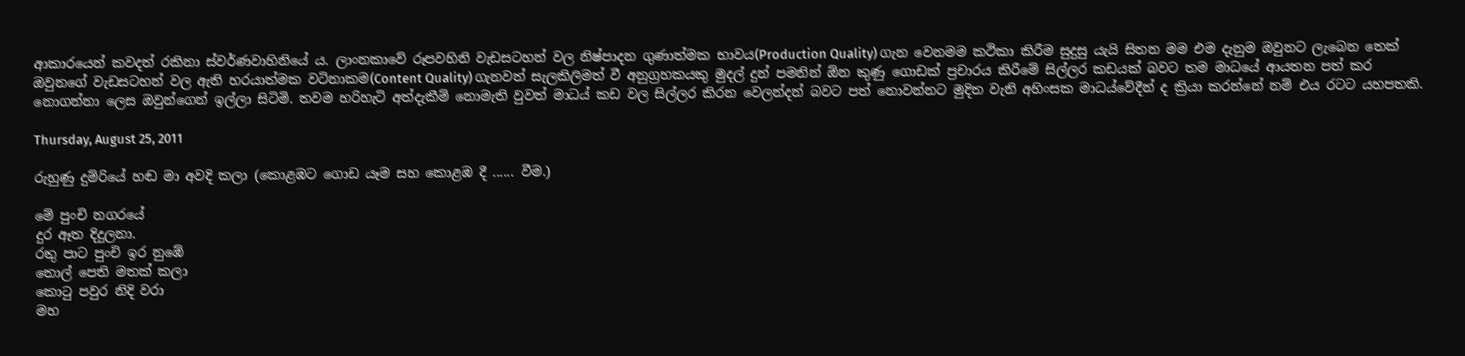ආකාරයෙන් කවදත් රකිනා ස්වර්ණවාහිනියේ ය. ලාංනකාවේ රූපවහිනි වැඩසටහන් වල නිෂ්පාදන ගුණාත්මක භාවය(Production Quality) ගැන වෙනමම කථිකා කිරීම සුදුසු ‍යැයි සිතන මම එම දැනුම ඔවුනට ලැබෙන තෙක් ඔවුනගේ වැඩසටහන් වල ඇති හරයාත්මක වටිනාකම(Content Quality) ගැනවත් සැලකිලිමත් වී අනුග්‍රහකයකු මුදල් දුන් පමනින් ඕන කුණු ගොඩක් ප්‍රචාරය කිරීමේ සිල්ලර කඩයක් බවට තම මාධයේ ආයතන පත් කර නොගන්නා ලෙස ඔවුන්ගෙන් ඉල්ලා සිටිමි. තවම හරිහැටි අත්දැකීම් නොමැති වුවත් මාධය් කඩ වල සිල්ලර කිරන වෙලන්දන් බවට පත් නොවන්නට මුදිත වැනි අහිංසක මාධ‍ය්වේදීන් ද ක්‍රියා කරන්නේ නම් එය රටට යහපතකි.

Thursday, August 25, 2011

රුහුණු දුම්රියේ හඬ මා අවදි කලා (කොළඹට ගොඩ යෑම සහ කොළඹ දී ...... වීම.)

මේ පුංචි නගරයේ
දුර ඈත දිදුලනා.
රතු පාට පුංචි ඉර නුඹේ
තොල් පෙති මතක් කලා
කොටු පවුර නිදි වරා
මහ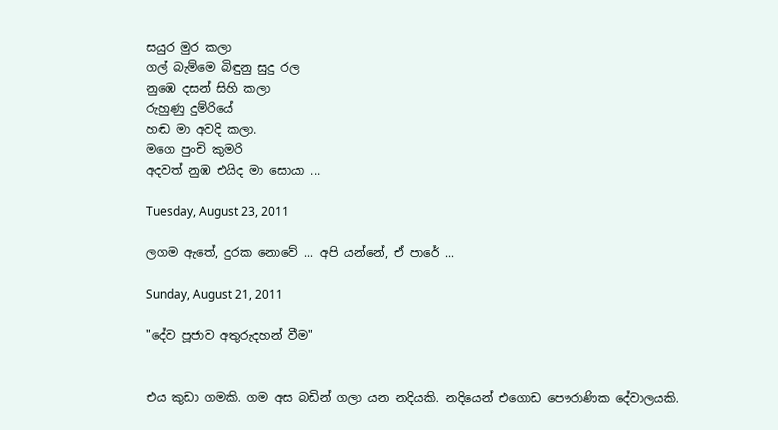සයුර මුර කලා
ගල් බැම්මෙ බිඳුනු සුදු රල
නුඹෙ දසන් සිහි කලා
රුහුණු දුම්රියේ
හඬ මා අවදි කලා.
මගෙ පුංචි කුමරි
අදවත් නුඹ එයිද මා සොයා ...

Tuesday, August 23, 2011

ලගම ඇතේ, දුරක නොවේ ... අපි යන්නේ, ඒ පාරේ ...

Sunday, August 21, 2011

"දේව පූජාව අතුරුදහන් වීම"


එය කුඩා ගමකි. ගම අස බඩින් ගලා යන නදියකි. නදියෙන් එගොඩ පෞරාණික දේවාලයකි.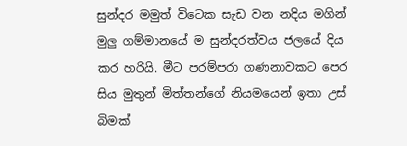සුන්දර මමුත් විටෙක සැඩ වන නදිය මගින් මුලු ගම්මානයේ ම සුන්දරත්වය ජලයේ දිය කර හරියි. මීට පරම්පරා ගණනාවකට පෙර සිය මුතුන් මිත්තන්ගේ නියමයෙන් ඉතා උස් බිමක්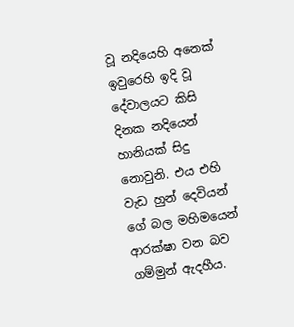වූ නදියෙහි අනෙක් ඉවුරෙහි ඉදි වූ දේවාලයට කිසි දිනක නදියෙන් හානියක් සිදු නොවුනි. එය එහි වැඩ හුන් දෙවියන් ගේ බල මහිමයෙන් ආරක්ෂා වන බව ගම්මුන් ඇදහීය.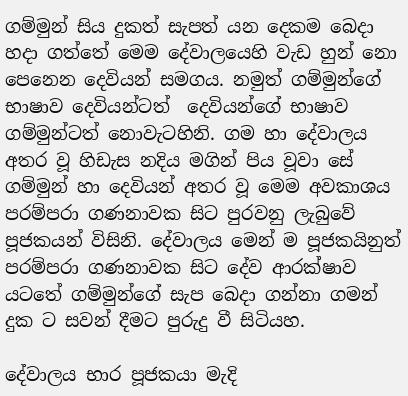ගම්මුන් සිය දුකත් සැපත් යන දෙකම බෙදා හදා ගත්තේ මෙම දේවාලයෙහි වැඩ හුන් නො පෙනෙන දෙවියන් සමගය. නමුත් ගම්මුන්ගේ  භාෂාව දෙවියන්ටත්  දෙවියන්ගේ භාෂාව ගම්මුන්ටත් නොවැටහිනි. ගම හා දේවාලය අතර වූ හිඩැස නදිය මගින් පිය වූවා සේ  ගම්මුන් හා දෙවියන් අතර වූ මෙම අවකාශය පරම්පරා ගණනාවක සිට පුරවනු ලැබුවේ පූජකයන් විසිනි. දේවාලය මෙන් ම පූජකයිනුත් පරම්පරා ගණනාවක සිට දේව ආරක්ෂාව යටතේ ගම්මුන්ගේ සැප බෙදා ගන්නා ගමන් දුක ට සවන් දීමට පුරුදු වී සිටියහ.

දේවාලය භාර පූජකයා මැදි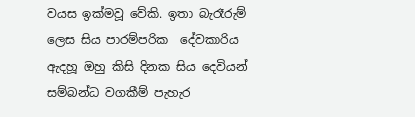වයස ඉක්මවූ වේකි. ඉතා බැරෑරුම් ලෙස සිය පාරම්පරික  දේවකාරිය ඇදහූ ඔහු කිසි දිනක සිය දෙවියන් සම්බන්ධ වගකීම් පැහැර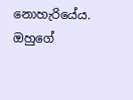නොහැරියේය.  ඔහුගේ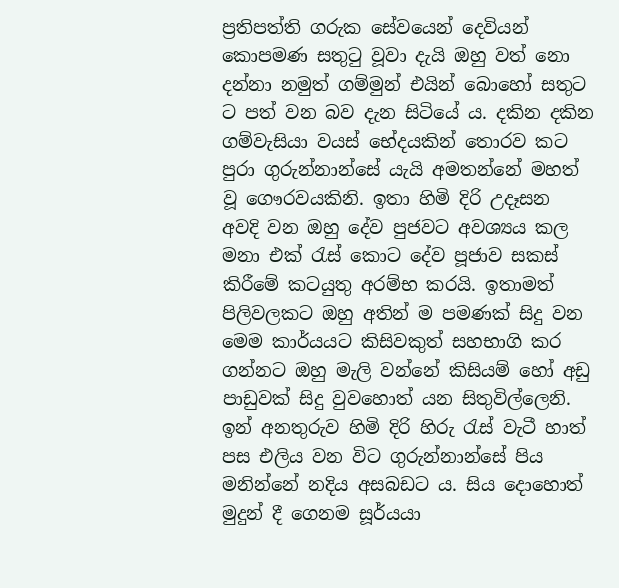ප්‍රතිපත්ති ගරුක සේවයෙන් දෙවියන් කොපමණ සතුටු වූවා දැයි ඔහු වත් නො දන්නා නමුත් ගම්මුන් එයින් බොහෝ සතුට ට පත් වන බව දැන සිටියේ ය. දකින දකින ගම්වැසියා වයස් භේදයකින් තොරව කට පුරා ගුරුන්නාන්සේ යැයි අමතන්නේ මහත් වූ ගෞරවයකිනි. ඉතා හිමි දිරි උදෑසන අවදි වන ඔහු දේව පුජවට අවශ්‍ය‍ය‍ කල මනා එක් රැස් කොට දේව පූජාව සකස් කිරීමේ කටයුතු අරම්භ කරයි. ඉතාමත් පිලිවලකට ඔහු අතින් ම පමණක් සිදු වන මෙම කාර්යයට කිසිවකුත් සහභාගි කර ගන්නට ඔහු මැලි වන්නේ කිසියම් හෝ අඩු පාඩුවක් සිදු වුවහොත් යන සිතුවිල්ලෙනි. ඉන් අනතුරුව හිමි දිරි හිරු රැස් වැටී හාත් පස එලිය වන විට ගුරුන්නාන්සේ පිය මනින්නේ නදිය අසබඩට ය. සිය දොහොත් මුදුන් දී ගෙනම සූර්ය‍යා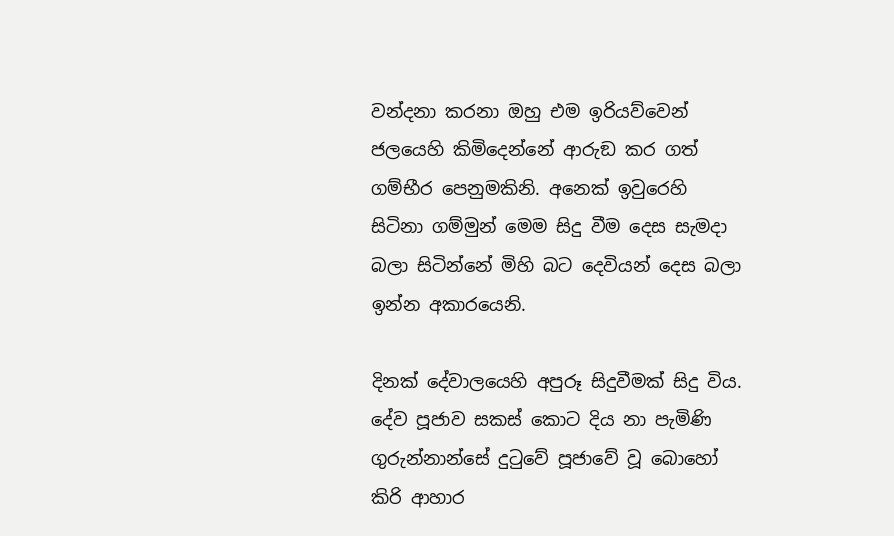වන්දනා කරනා ඔහු එම ඉරියව්වෙන් ජලයෙහි කිමිදෙන්නේ ආරුඞ කර ගත් ගම්භීර පෙනුමකිනි. අනෙක් ඉවුරෙහි සිටිනා ගම්මුන් මෙම සිදු වීම දෙස සැමදා බලා සිටින්නේ මිහි බට දෙවියන් දෙස බලා ඉන්න අකාරයෙනි.

දිනක් දේවාලයෙහි අපුරූ සිදුවීමක් සිදු විය. දේව පූජාව සකස් කොට දිය නා පැමිණි ගුරුන්නාන්සේ දුටුවේ පූජාවේ වූ බොහෝ කිරි ආහාර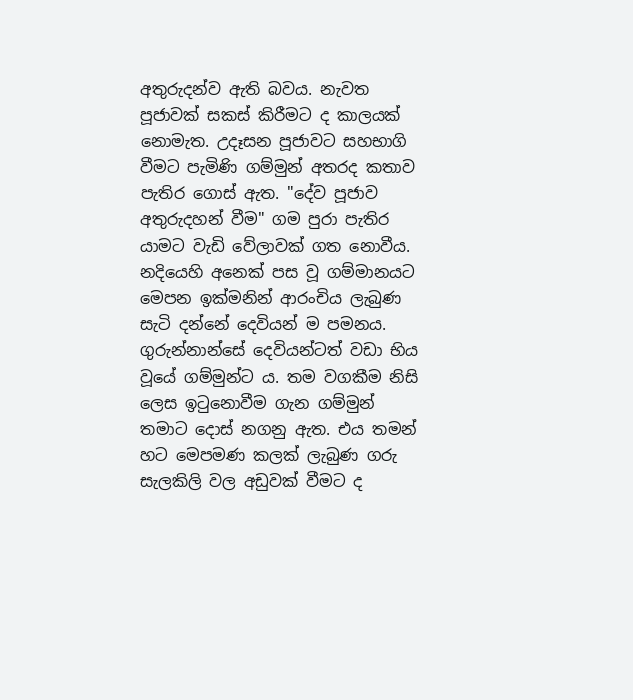අතුරුදන්ව ඇති බවය. නැවත පූජාවක් සකස් කිරීමට ද කාලයක් නොමැත. උදෑසන පූජාවට සහභාගි වීමට පැමිණි ගම්මුන් අතරද කතාව පැතිර ගොස් ඇත. "දේව පූජාව අතුරුදහන් වීම" ගම පුරා පැතිර යාමට වැඩි වේලාවක් ගත නොවීය. නදියෙහි අනෙක් පස වූ ගම්මානයට මෙපන ඉක්මනින් ආරංචිය ලැබුණ සැටි දන්නේ දෙවියන් ම පමනය. ගුරුන්නාන්සේ දෙවියන්ටත් වඩා භිය වූයේ ගම්මුන්ට ය. තම වගකීම නිසි ලෙස ඉටුනොවීම ගැන ගම්මුන් තමාට දොස් නගනු ඇත. එය තමන් හට මෙපමණ කලක් ලැබුණ ගරු සැලකිලි වල අඩුවක් වීමට ද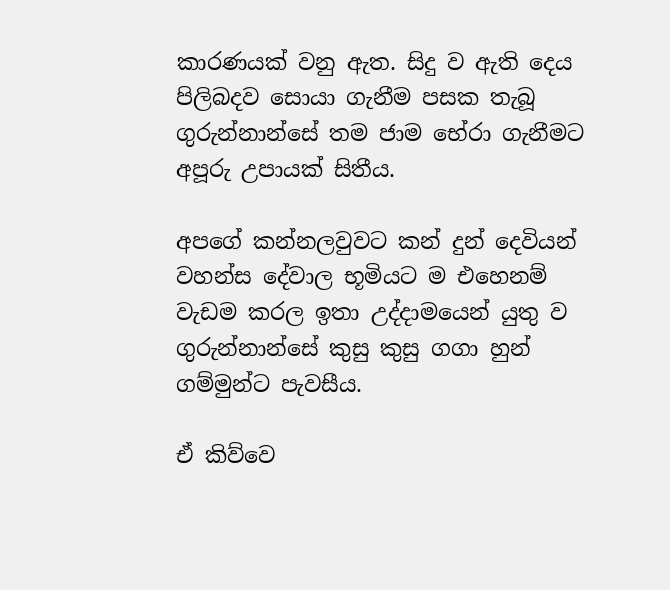කාරණයක් වනු ඇත. සිදු ව ඇති දෙය පිලිබදව සොයා ගැනීම පසක තැබූ ගුරුන්නාන්සේ තම ජාම භේරා ගැනීමට අපූරු උපායක් සිතීය.

අපගේ කන්නලවුවට කන් දුන් දෙවියන් වහන්ස දේවාල භූමියට ම එහෙනම් වැඩම කරල ඉතා උද්දාමයෙන් යුතු ව ගුරුන්නාන්සේ කුසු කුසු ගගා හුන් ගම්මුන්ට පැවසීය.

ඒ කිව්වෙ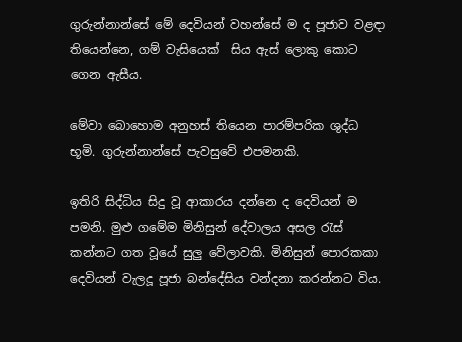ගුරුන්නාන්සේ මේ දෙවියන් වහන්සේ ම ද පූජාව වළඳා තියෙන්නෙ, ගම් වැසියෙක්  සිය ඇස් ලොකු කොට ගෙන ඇසීය.

මේවා බොහොම අනුහස් තියෙන පාරම්පරික ශුද්ධ භූමි. ගුරුන්නාන්සේ පැවසුවේ එපමනකි.

ඉතිරි සිද්ධිය සිදු වූ ආකාරය දන්නෙ ද දෙවියන් ම පමනි. මුළු ගමේම මිනිසුන් දේවාලය අසල රැස් කන්නට ගත වූයේ සුලු වේලාවකි. මිනිසුන් පොරකකා දෙවියන් වැලදූ පූජා බන්දේසිය වන්දනා කරන්නට විය.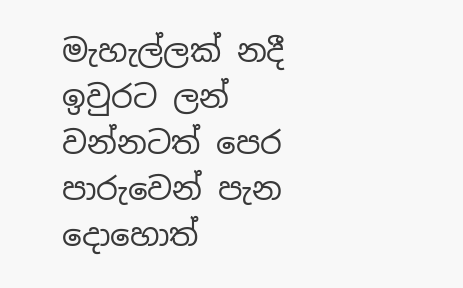මැහැල්ලක් නදී ඉවුරට ලන් වන්නටත් පෙර පාරුවෙන් පැන දොහොත්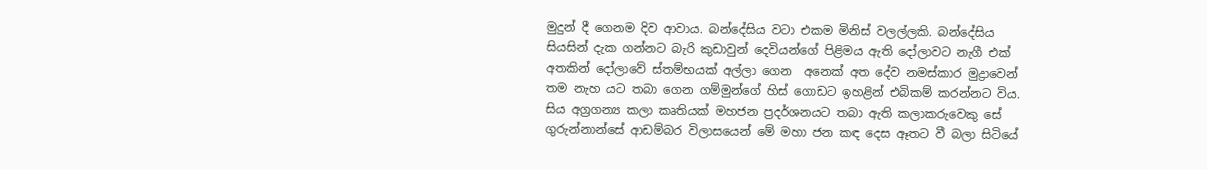මුදුන් දී ගෙනම දිව ආවාය. බන්දේසිය වටා එකම මිනිස් වලල්ලකි. බන්දේසිය සියසින් දැක ගන්නට බැරි කුඩාවුන් දෙවියන්ගේ පිළිමය ඇති දෝලාවට නැගී එක් අතකින් දෝලාවේ ස්තම්භයක් අල්ලා ගෙන  අනෙක් අත දේව නමස්කාර මුද්‍රාවෙන්  තම නැහ යට තබා ගෙන ගම්මුන්ගේ හිස් ගොඩට ඉහළින් එබිකම් කරන්නට විය.   සිය අග්‍රගන්‍ය කලා කෘතියක් මහජන ප්‍රදර්ශනයට තබා ඇති කලාකරුවෙකු සේ ගුරුන්නාන්සේ ආඩම්බර විලාසයෙන් මේ මහා ජන කඳ දෙස ඈතට වී බලා සිටියේ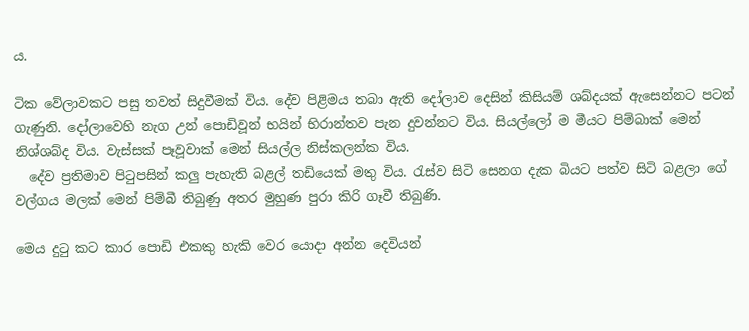ය.

ටික වේලාවකට පසු තවත් සිදුවීමක් විය. දේව පිළිමය තබා ඇති දෝලාව දෙසින් කිසියම් ශබ්දයක් ඇසෙන්නට පටන් ගැණුනි. දෝලාවෙහි නැග උන් පොඩිවූන් භයින් භිරාන්තව පැන දුවන්නට විය. සියල්ලෝ ම මීයට පිම්බාක් මෙන් නිශ්ශබ්ද විය. වැස්සක් පෑවූවාක් මෙන් සියල්ල නිස්කලන්ක විය.
  දේව ප්‍රතිමාව පිටුපසින් කලු පැහැති බළල් තඩියෙක් මතු විය. රැස්ව සිටි සෙනග දැක බියට පත්ව සිටි බළලා ගේ වල්ගය මලක් මෙන් පිම්බී තිබුණු අතර මුහුණ පුරා කිරි ගෑවී තිබුණි.

මෙය දුටු කට කාර පොඩි එකකු හැකි වෙර යොදා අන්න දෙවියන්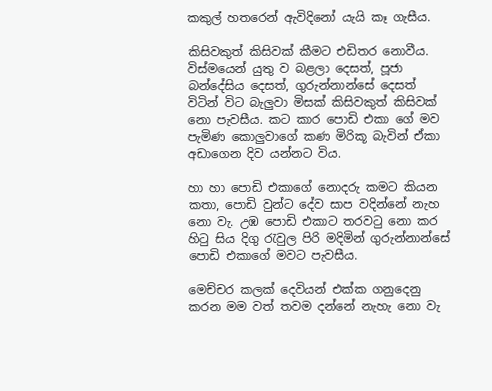කකුල් හතරෙන් ඇවිදිනෝ යැයි කෑ ගැසීය.

කිසිවකුත් කිසිවක් කීමට එඩිතර නොවීය. විස්මයෙන් යුතු ව බළලා දෙසත්, පූජා බන්දේසිය දෙසත්, ගුරුන්නාන්සේ දෙසත් විටින් විට බැලුවා මිසක් කිසිවකුත් කිසිවක් නො පැවසීය. කට කාර පොඩි එකා ගේ මව පැමිණ කොලුවාගේ කණ මිරිකූ බැවින් ඒකා අඩාගෙන දිව යන්නට විය.

හා හා පොඩි එකාගේ නොදරු කමට කියන කතා, පොඩි වුන්ට දේව සාප වදින්නේ නැහ නො වැ. උඹ පොඩි එකාට තරවටු නො කර හිටු සිය දිගු රැවුල පිරි මදිමින් ගුරුන්නාන්සේ පොඩි එකාගේ මවට පැවසීය.

මෙච්චර කලක් දෙවියන් එක්ක ගනුදෙනු කරන මම වත් තවම දන්නේ නැහැ නො වැ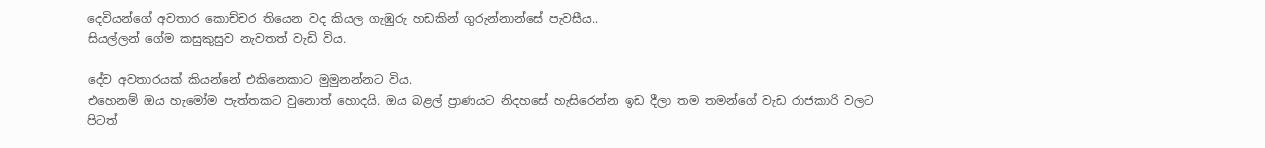දෙවියන්ගේ අවතාර කොච්චර තියෙන වද කියල ගැඹුරු හඩකින් ගුරුන්නාන්සේ පැවසීය..
සියල්ලන් ගේම කසුකුසුව නැවතත් වැඩි විය.

දේව අවතාරයක් කියන්නේ එකිනෙකාට මුමුනන්නට විය.
එහෙනම් ඔය හැමෝම පැත්තකට වුනොත් හොදයි. ඔය බළල් ප්‍රාණයට නිදහසේ හැසිරෙන්න ඉඩ දීලා තම තමන්ගේ වැඩ රාජකාරි වලට පිටත්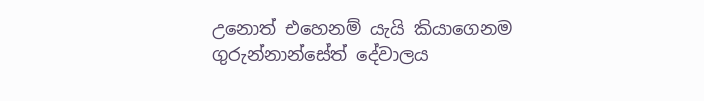උනොත් එහෙනම් යැයි කියාගෙනම ගුරුන්නාන්සේත් දේවාලය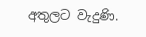අතුලට වැදුණි.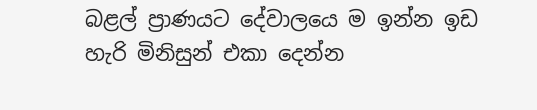බළල් ප්‍රාණයට දේවාලයෙ ම ඉන්න ඉඩ හැරි මිනිසුන් එකා දෙන්න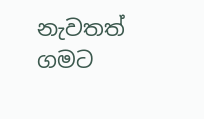නැවතත් ගමට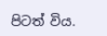පිටත් විය.